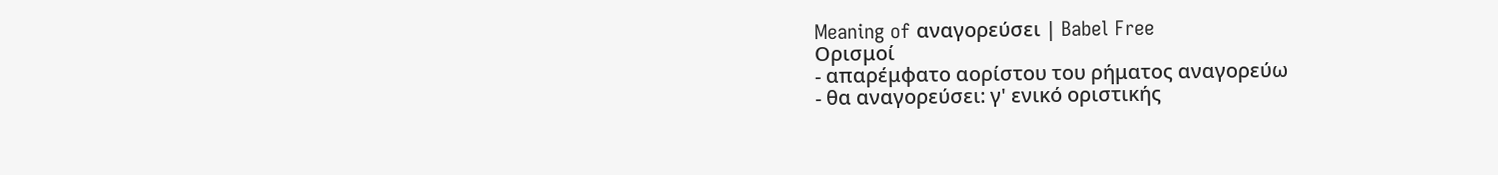Meaning of αναγορεύσει | Babel Free
Ορισμοί
- απαρέμφατο αορίστου του ρήματος αναγορεύω
- θα αναγορεύσει: γ' ενικό οριστικής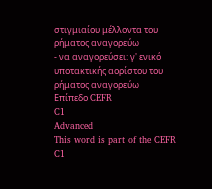στιγμιαίου μέλλοντα του ρήματος αναγορεύω
- να αναγορεύσει: γ' ενικό υποτακτικής αορίστου του ρήματος αναγορεύω
Επίπεδο CEFR
C1
Advanced
This word is part of the CEFR C1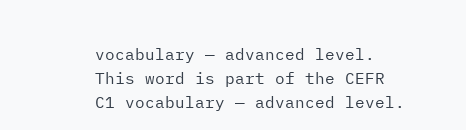vocabulary — advanced level.
This word is part of the CEFR C1 vocabulary — advanced level.